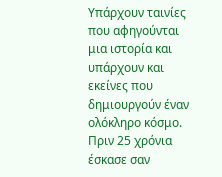Υπάρχουν ταινίες που αφηγούνται μια ιστορία και υπάρχουν και εκείνες που δημιουργούν έναν ολόκληρο κόσμο. Πριν 25 χρόνια έσκασε σαν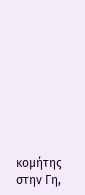κομήτης στην Γη,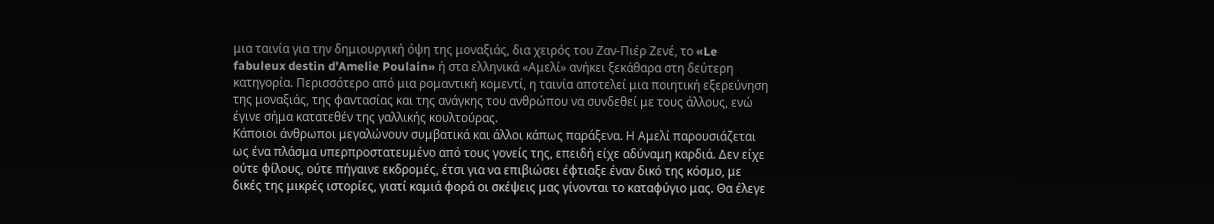μια ταινία για την δημιουργική όψη της μοναξιάς, δια χειρός του Ζαν-Πιέρ Ζενέ, το «Le fabuleux destin d’Amelie Poulain» ή στα ελληνικά «Αμελί» ανήκει ξεκάθαρα στη δεύτερη κατηγορία. Περισσότερο από μια ρομαντική κομεντί, η ταινία αποτελεί μια ποιητική εξερεύνηση της μοναξιάς, της φαντασίας και της ανάγκης του ανθρώπου να συνδεθεί με τους άλλους, ενώ έγινε σήμα κατατεθέν της γαλλικής κουλτούρας.
Κάποιοι άνθρωποι μεγαλώνουν συμβατικά και άλλοι κάπως παράξενα. Η Αμελί παρουσιάζεται ως ένα πλάσμα υπερπροστατευμένο από τους γονείς της, επειδή είχε αδύναμη καρδιά. Δεν είχε ούτε φίλους, ούτε πήγαινε εκδρομές, έτσι για να επιβιώσει έφτιαξε έναν δικό της κόσμο, με δικές της μικρές ιστορίες, γιατί καμιά φορά οι σκέψεις μας γίνονται το καταφύγιο μας. Θα έλεγε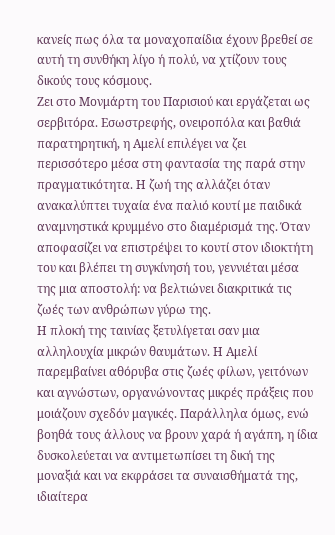κανείς πως όλα τα μοναχοπαίδια έχουν βρεθεί σε αυτή τη συνθήκη λίγο ή πολύ, να χτίζουν τους δικούς τους κόσμους.
Ζει στο Μονμάρτη του Παρισιού και εργάζεται ως σερβιτόρα. Εσωστρεφής, ονειροπόλα και βαθιά παρατηρητική, η Αμελί επιλέγει να ζει περισσότερο μέσα στη φαντασία της παρά στην πραγματικότητα. Η ζωή της αλλάζει όταν ανακαλύπτει τυχαία ένα παλιό κουτί με παιδικά αναμνηστικά κρυμμένο στο διαμέρισμά της. Όταν αποφασίζει να επιστρέψει το κουτί στον ιδιοκτήτη του και βλέπει τη συγκίνησή του, γεννιέται μέσα της μια αποστολή: να βελτιώνει διακριτικά τις ζωές των ανθρώπων γύρω της.
Η πλοκή της ταινίας ξετυλίγεται σαν μια αλληλουχία μικρών θαυμάτων. Η Αμελί παρεμβαίνει αθόρυβα στις ζωές φίλων, γειτόνων και αγνώστων, οργανώνοντας μικρές πράξεις που μοιάζουν σχεδόν μαγικές. Παράλληλα όμως, ενώ βοηθά τους άλλους να βρουν χαρά ή αγάπη, η ίδια δυσκολεύεται να αντιμετωπίσει τη δική της μοναξιά και να εκφράσει τα συναισθήματά της, ιδιαίτερα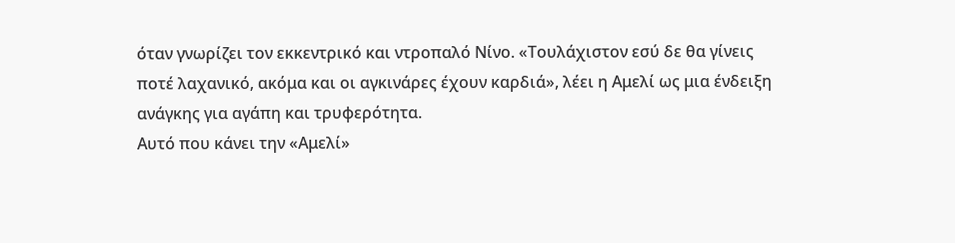όταν γνωρίζει τον εκκεντρικό και ντροπαλό Νίνο. «Τουλάχιστον εσύ δε θα γίνεις ποτέ λαχανικό, ακόμα και οι αγκινάρες έχουν καρδιά», λέει η Αμελί ως μια ένδειξη ανάγκης για αγάπη και τρυφερότητα.
Αυτό που κάνει την «Αμελί»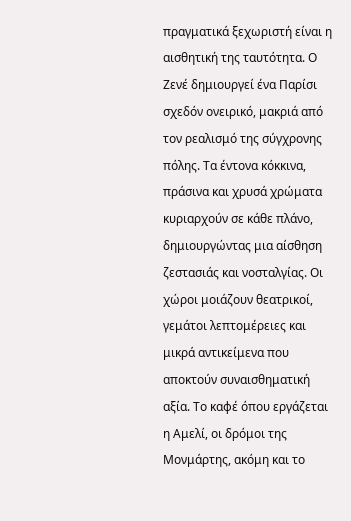πραγματικά ξεχωριστή είναι η αισθητική της ταυτότητα. Ο Ζενέ δημιουργεί ένα Παρίσι σχεδόν ονειρικό, μακριά από τον ρεαλισμό της σύγχρονης πόλης. Τα έντονα κόκκινα, πράσινα και χρυσά χρώματα κυριαρχούν σε κάθε πλάνο, δημιουργώντας μια αίσθηση ζεστασιάς και νοσταλγίας. Οι χώροι μοιάζουν θεατρικοί, γεμάτοι λεπτομέρειες και μικρά αντικείμενα που αποκτούν συναισθηματική αξία. Το καφέ όπου εργάζεται η Αμελί, οι δρόμοι της Μονμάρτης, ακόμη και το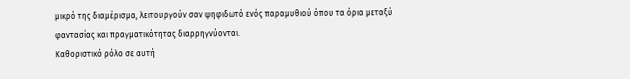μικρό της διαμέρισμα, λειτουργούν σαν ψηφιδωτό ενός παραμυθιού όπου τα όρια μεταξύ φαντασίας και πραγματικότητας διαρρηγνύονται.
Καθοριστικό ρόλο σε αυτή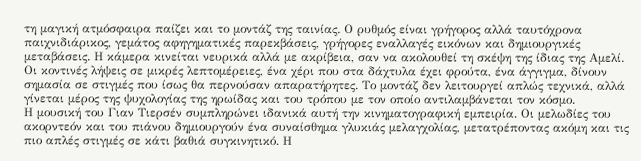τη μαγική ατμόσφαιρα παίζει και το μοντάζ της ταινίας. Ο ρυθμός είναι γρήγορος αλλά ταυτόχρονα παιχνιδιάρικος, γεμάτος αφηγηματικές παρεκβάσεις, γρήγορες εναλλαγές εικόνων και δημιουργικές μεταβάσεις. Η κάμερα κινείται νευρικά αλλά με ακρίβεια, σαν να ακολουθεί τη σκέψη της ίδιας της Αμελί. Οι κοντινές λήψεις σε μικρές λεπτομέρειες, ένα χέρι που στα δάχτυλα έχει φρούτα, ένα άγγιγμα, δίνουν σημασία σε στιγμές που ίσως θα περνούσαν απαρατήρητες. Το μοντάζ δεν λειτουργεί απλώς τεχνικά, αλλά γίνεται μέρος της ψυχολογίας της ηρωίδας και του τρόπου με τον οποίο αντιλαμβάνεται τον κόσμο.
Η μουσική του Γιαν Τιερσέν συμπληρώνει ιδανικά αυτή την κινηματογραφική εμπειρία. Οι μελωδίες του ακορντεόν και του πιάνου δημιουργούν ένα συναίσθημα γλυκιάς μελαγχολίας, μετατρέποντας ακόμη και τις πιο απλές στιγμές σε κάτι βαθιά συγκινητικό. Η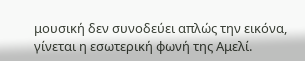μουσική δεν συνοδεύει απλώς την εικόνα, γίνεται η εσωτερική φωνή της Αμελί.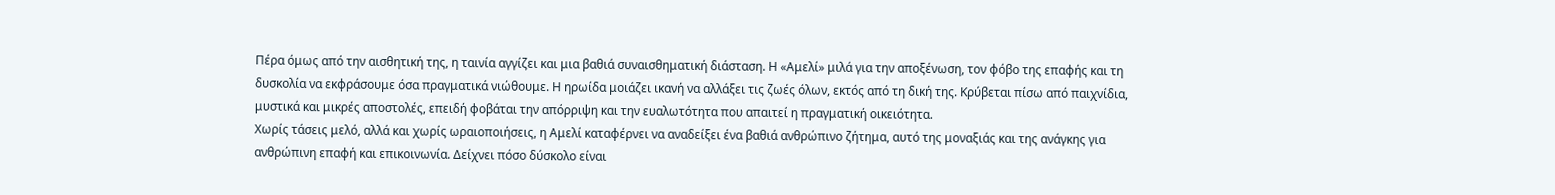Πέρα όμως από την αισθητική της, η ταινία αγγίζει και μια βαθιά συναισθηματική διάσταση. Η «Αμελί» μιλά για την αποξένωση, τον φόβο της επαφής και τη δυσκολία να εκφράσουμε όσα πραγματικά νιώθουμε. Η ηρωίδα μοιάζει ικανή να αλλάξει τις ζωές όλων, εκτός από τη δική της. Κρύβεται πίσω από παιχνίδια, μυστικά και μικρές αποστολές, επειδή φοβάται την απόρριψη και την ευαλωτότητα που απαιτεί η πραγματική οικειότητα.
Χωρίς τάσεις μελό, αλλά και χωρίς ωραιοποιήσεις, η Αμελί καταφέρνει να αναδείξει ένα βαθιά ανθρώπινο ζήτημα, αυτό της μοναξιάς και της ανάγκης για ανθρώπινη επαφή και επικοινωνία. Δείχνει πόσο δύσκολο είναι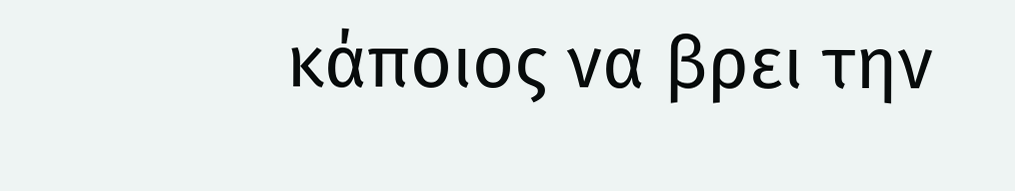κάποιος να βρει την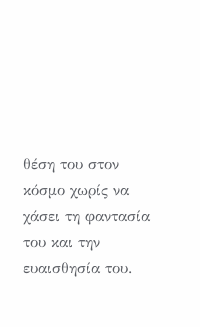θέση του στον κόσμο χωρίς να χάσει τη φαντασία του και την ευαισθησία του.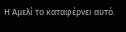Η Αμελί το καταφέρνει αυτό.